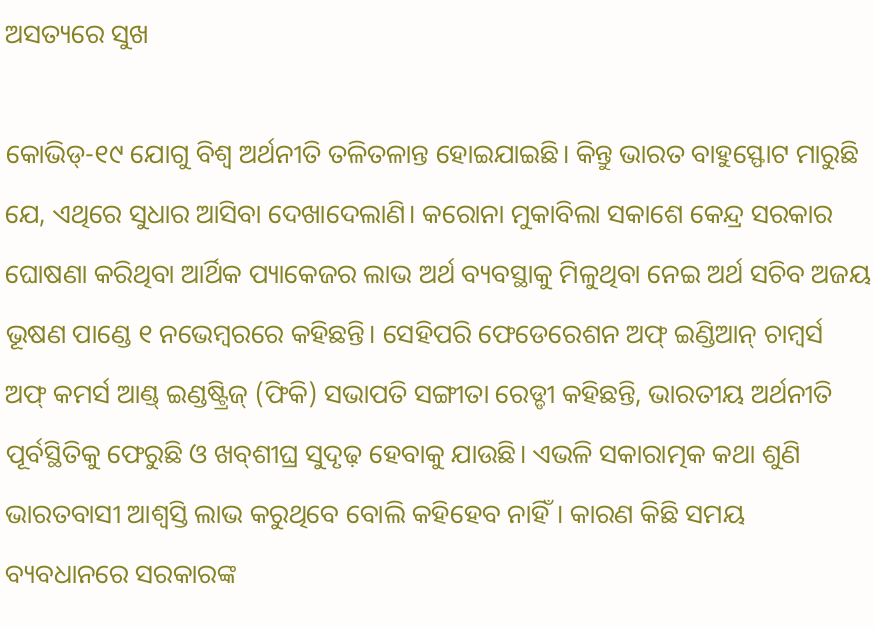ଅସତ୍ୟରେ ସୁଖ

କୋଭିଡ୍‌-୧୯ ଯୋଗୁ ବିଶ୍ୱ ଅର୍ଥନୀତି ତଳିତଳାନ୍ତ ହୋଇଯାଇଛି। କିନ୍ତୁ ଭାରତ ବାହୁସ୍ଫୋଟ ମାରୁଛି ଯେ, ଏଥିରେ ସୁଧାର ଆସିବା ଦେଖାଦେଲାଣି। କରୋନା ମୁକାବିଲା ସକାଶେ କେନ୍ଦ୍ର ସରକାର ଘୋଷଣା କରିଥିବା ଆର୍ଥିକ ପ୍ୟାକେଜର ଲାଭ ଅର୍ଥ ବ୍ୟବସ୍ଥାକୁ ମିଳୁଥିବା ନେଇ ଅର୍ଥ ସଚିବ ଅଜୟ ଭୂଷଣ ପାଣ୍ଡେ ୧ ନଭେମ୍ବରରେ କହିଛନ୍ତି। ସେହିପରି ଫେଡେରେଶନ ଅଫ୍‌ ଇଣ୍ଡିଆନ୍‌ ଚାମ୍ବର୍ସ ଅଫ୍‌ କମର୍ସ ଆଣ୍ଡ୍‌ ଇଣ୍ଡଷ୍ଟ୍ରିଜ୍‌ (ଫିକି) ସଭାପତି ସଙ୍ଗୀତା ରେଡ୍ଡୀ କହିଛନ୍ତି, ଭାରତୀୟ ଅର୍ଥନୀତି ପୂର୍ବସ୍ଥିତିକୁ ଫେରୁଛି ଓ ଖବ୍‌ଶୀଘ୍ର ସୁଦୃଢ଼ ହେବାକୁ ଯାଉଛି। ଏଭଳି ସକାରାତ୍ମକ କଥା ଶୁଣି ଭାରତବାସୀ ଆଶ୍ୱସ୍ତି ଲାଭ କରୁଥିବେ ବୋଲି କହିହେବ ନାହିଁ। କାରଣ କିଛି ସମୟ ବ୍ୟବଧାନରେ ସରକାରଙ୍କ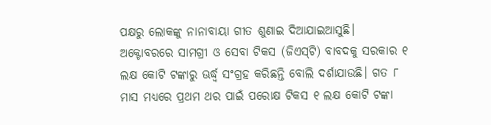ପକ୍ଷରୁ ଲୋକଙ୍କୁ ନାନାବାୟା ଗୀତ ଶୁଣାଇ ଦିଆଯାଇଆସୁଛି।
ଅକ୍ଟୋବରରେ ସାମଗ୍ରୀ ଓ ସେବା ଟିକସ (ଜିଏସ୍‌ଟି) ବାବଦକୁ ସରକାର ୧ ଲକ୍ଷ କୋଟି ଟଙ୍କାରୁ ଊର୍ଦ୍ଧ୍ୱ ସଂଗ୍ରହ କରିଛନ୍ତି ବୋଲି ଦର୍ଶାଯାଉଛି। ଗତ ୮ ମାସ ମଧ୍ୟରେ ପ୍ରଥମ ଥର ପାଇଁ ପରୋକ୍ଷ ଟିକସ ୧ ଲକ୍ଷ କୋଟି ଟଙ୍କା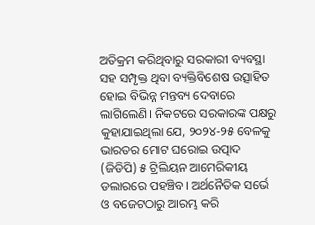ଅତିକ୍ରମ କରିଥିବାରୁ ସରକାରୀ ବ୍ୟବସ୍ଥା ସହ ସମ୍ପୃକ୍ତ ଥିବା ବ୍ୟକ୍ତିବିଶେଷ ଉତ୍ସାହିତ ହୋଇ ବିଭିନ୍ନ ମନ୍ତବ୍ୟ ଦେବାରେ ଲାଗିଲେଣି। ନିକଟରେ ସରକାରଙ୍କ ପକ୍ଷରୁ କୁହାଯାଇଥିଲା ଯେ, ୨୦୨୪-୨୫ ବେଳକୁ ଭାରତର ମୋଟ ଘରୋଇ ଉତ୍ପାଦ (ଜିଡିପି) ୫ ଟ୍ରିଲିୟନ ଆମେରିକୀୟ ଡଲାରରେ ପହଞ୍ଚିବ। ଅର୍ଥନୈତିକ ସର୍ଭେ ଓ ବଜେଟଠାରୁ ଆରମ୍ଭ କରି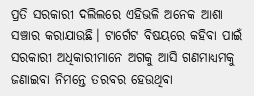ପ୍ରତି ସରକାରୀ ଦଲିଲରେ ଏହିଭଳି ଅନେକ ଆଶା ସଞ୍ଚାର କରାଯାଉଛି। ଟାର୍ଗେଟ ବିଷୟରେ କହିବା ପାଇଁ ସରକାରୀ ଅଧିକାରୀମାନେ ଅଗକୁ ଆସି ଗଣମାଧ୍ୟମକୁ ଜଣାଇବା ନିମନ୍ତେ ତରବର ହେଉଥିବା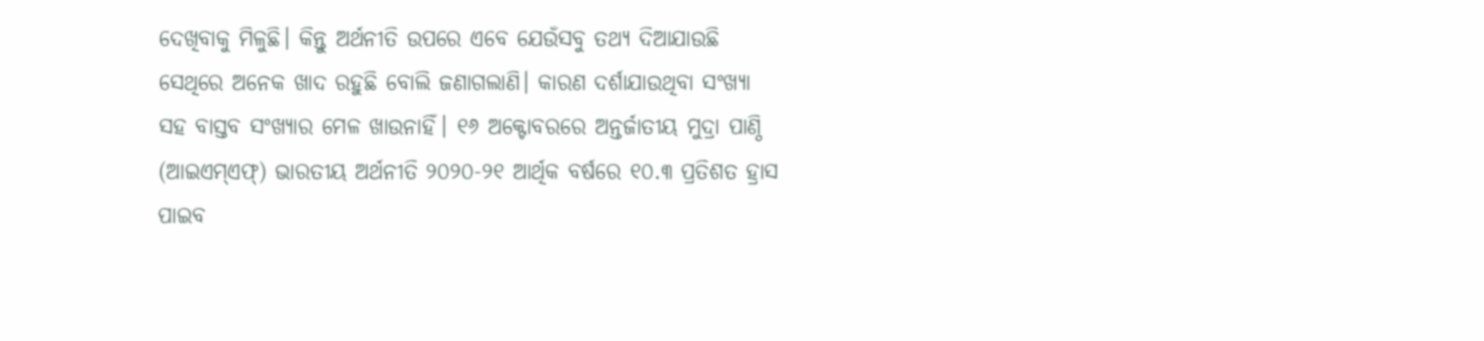ଦେଖିବାକୁ ମିଳୁଛି। କିନ୍ତୁ ଅର୍ଥନୀତି ଉପରେ ଏବେ ଯେଉଁସବୁ ତଥ୍ୟ ଦିଆଯାଉଛି ସେଥିରେ ଅନେକ ଖାଦ ରହୁଛି ବୋଲି ଜଣାଗଲାଣି। କାରଣ ଦର୍ଶାଯାଉଥିବା ସଂଖ୍ୟା ସହ ବାସ୍ତବ ସଂଖ୍ୟାର ମେଳ ଖାଉନାହିଁ। ୧୬ ଅକ୍ଟୋବରରେ ଅନ୍ତର୍ଜାତୀୟ ମୁଦ୍ରା ପାଣ୍ଠି (ଆଇଏମ୍‌ଏଫ୍‌) ଭାରତୀୟ ଅର୍ଥନୀତି ୨୦୨୦-୨୧ ଆର୍ଥିକ ବର୍ଷରେ ୧୦.୩ ପ୍ରତିଶତ ହ୍ରାସ ପାଇବ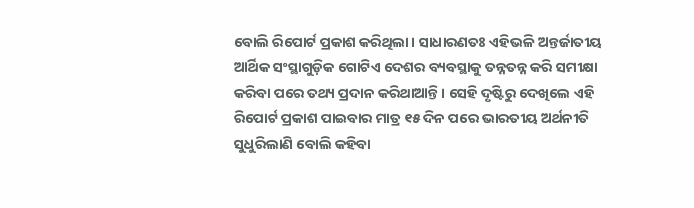ବୋଲି ରିପୋର୍ଟ ପ୍ରକାଶ କରିଥିଲା। ସାଧାରଣତଃ ଏହିଭଳି ଅନ୍ତର୍ଜାତୀୟ ଆର୍ଥିକ ସଂସ୍ଥାଗୁଡ଼ିକ ଗୋଟିଏ ଦେଶର ବ୍ୟବସ୍ଥାକୁ ତନ୍ନତନ୍ନ କରି ସମୀକ୍ଷା କରିବା ପରେ ତଥ୍ୟ ପ୍ରଦାନ କରିଥାଆନ୍ତି। ସେହି ଦୃଷ୍ଟିରୁ ଦେଖିଲେ ଏହି ରିପୋର୍ଟ ପ୍ରକାଶ ପାଇବାର ମାତ୍ର ୧୫ ଦିନ ପରେ ଭାରତୀୟ ଅର୍ଥନୀତି ସୁଧୁରିଲାଣି ବୋଲି କହିବା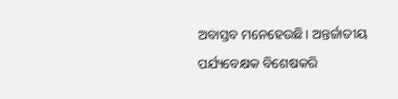ଅବାସ୍ତବ ମନେହେଉଛି। ଅନ୍ତର୍ଜାତୀୟ ପର୍ଯ୍ୟବେକ୍ଷକ ବିଶେଷକରି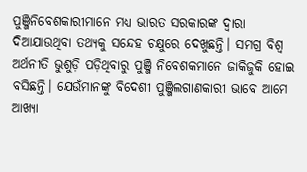ପୁଞ୍ଜିନିବେଶକାରୀମାନେ ମଧ୍ୟ ଭାରତ ସରକାରଙ୍କ ଦ୍ୱାରା ଦିଆଯାଉଥିବା ତଥ୍ୟକୁ ସନ୍ଦେହ ଚକ୍ଷୁରେ ଦେଖୁଛନ୍ତି। ସମଗ୍ର ବିଶ୍ୱ ଅର୍ଥନୀତି ଭୁଶୁଡ଼ି ପଡ଼ିଥିବାରୁ ପୁଞ୍ଜି ନିବେଶକମାନେ ଜାକିଜୁକି ହୋଇ ବସିଛନ୍ତି। ଯେଉଁମାନଙ୍କୁ ବିଦେଶୀ ପୁଞ୍ଜିଲଗାଣକାରୀ ଭାବେ ଆମେ ଆଖ୍ୟା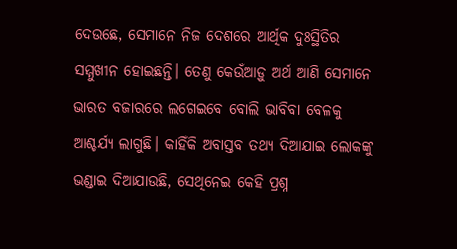ଦେଉଛେ, ସେମାନେ ନିଜ ଦେଶରେ ଆର୍ଥିକ ଦୁଃସ୍ଥିତିର ସମ୍ମୁଖୀନ ହୋଇଛନ୍ତି। ତେଣୁ କେଉଁଆଡ଼ୁ ଅର୍ଥ ଆଣି ସେମାନେ ଭାରତ ବଜାରରେ ଲଗେଇବେ ବୋଲି ଭାବିବା ବେଳକୁ ଆଶ୍ଚର୍ଯ୍ୟ ଲାଗୁଛି। କାହିଁକି ଅବାସ୍ତବ ତଥ୍ୟ ଦିଆଯାଇ ଲୋକଙ୍କୁ ଭଣ୍ଡାଇ ଦିଆଯାଉଛି, ସେଥିନେଇ କେହି ପ୍ରଶ୍ନ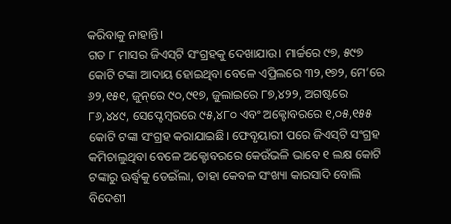କରିବାକୁ ନାହାନ୍ତି।
ଗତ ୮ ମାସର ଜିଏସ୍‌ଟି ସଂଗ୍ରହକୁ ଦେଖାଯାଉ। ମାର୍ଚ୍ଚରେ ୯୭, ୫୯୭ କୋଟି ଟଙ୍କା ଆଦାୟ ହୋଇଥିବା ବେଳେ ଏପ୍ରିଲରେ ୩୨,୧୭୨, ମେ’ରେ ୬୨,୧୫୧, ଜୁନ୍‌ରେ ୯୦,୯୧୭, ଜୁଲାଇରେ ୮୭,୪୨୨, ଅଗଷ୍ଟରେ ୮୬,୪୪୯, ସେପ୍ଟେମ୍ବରରେ ୯୫,୪୮୦ ଏବଂ ଅକ୍ଟୋବରରେ ୧,୦୫,୧୫୫ କୋଟି ଟଙ୍କା ସଂଗ୍ରହ କରାଯାଇଛି। ଫେବୃୟାରୀ ପରେ ଜିଏସ୍‌ଟି ସଂଗ୍ରହ କମିଚାଲୁଥିବା ବେଳେ ଅକ୍ଟୋବରରେ କେଉଁଭଳି ଭାବେ ୧ ଲକ୍ଷ କୋଟି ଟଙ୍କାରୁ ଊର୍ଦ୍ଧ୍ୱକୁ ଡେଇଁଲା, ତାହା କେବଳ ସଂଖ୍ୟା କାରସାଦି ବୋଲି ବିଦେଶୀ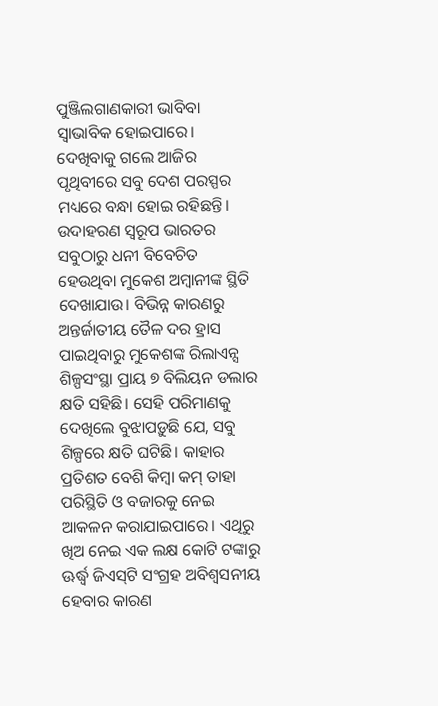ପୁଞ୍ଜିଲଗାଣକାରୀ ଭାବିବା ସ୍ବାଭାବିକ ହୋଇପାରେ। ଦେଖିବାକୁ ଗଲେ ଆଜିର ପୃଥିବୀରେ ସବୁ ଦେଶ ପରସ୍ପର ମଧ୍ୟରେ ବନ୍ଧା ହୋଇ ରହିଛନ୍ତି। ଉଦାହରଣ ସ୍ବରୂପ ଭାରତର ସବୁଠାରୁ ଧନୀ ବିବେଚିତ ହେଉଥିବା ମୁକେଶ ଅମ୍ବାନୀଙ୍କ ସ୍ଥିତି ଦେଖାଯାଉ। ବିଭିନ୍ନ କାରଣରୁ ଅନ୍ତର୍ଜାତୀୟ ତୈଳ ଦର ହ୍ରାସ ପାଇଥିବାରୁ ମୁକେଶଙ୍କ ରିଲାଏନ୍ସ ଶିଳ୍ପସଂସ୍ଥା ପ୍ରାୟ ୭ ବିଲିୟନ ଡଲାର କ୍ଷତି ସହିଛି। ସେହି ପରିମାଣକୁ ଦେଖିଲେ ବୁଝାପଡ଼ୁଛି ଯେ, ସବୁ ଶିଳ୍ପରେ କ୍ଷତି ଘଟିଛି। କାହାର ପ୍ରତିଶତ ବେଶି କିମ୍ବା କମ୍‌ ତାହା ପରିସ୍ଥିତି ଓ ବଜାରକୁ ନେଇ ଆକଳନ କରାଯାଇପାରେ। ଏଥିରୁ ଖିଅ ନେଇ ଏକ ଲକ୍ଷ କୋଟି ଟଙ୍କାରୁ ଊର୍ଦ୍ଧ୍ୱ ଜିଏସ୍‌ଟି ସଂଗ୍ରହ ଅବିଶ୍ୱସନୀୟ ହେବାର କାରଣ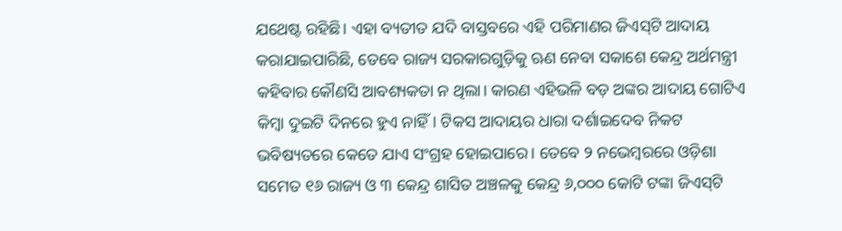ଯଥେଷ୍ଟ ରହିଛି। ଏହା ବ୍ୟତୀତ ଯଦି ବାସ୍ତବରେ ଏହି ପରିମାଣର ଜିଏସ୍‌ଟି ଆଦାୟ କରାଯାଇପାରିଛି, ତେବେ ରାଜ୍ୟ ସରକାରଗୁଡ଼ିକୁ ଋଣ ନେବା ସକାଶେ କେନ୍ଦ୍ର ଅର୍ଥମନ୍ତ୍ରୀ କହିବାର କୌଣସି ଆବଶ୍ୟକତା ନ ଥିଲା। କାରଣ ଏହିଭଳି ବଡ଼ ଅଙ୍କର ଆଦାୟ ଗୋଟିଏ କିମ୍ବା ଦୁଇଟି ଦିନରେ ହୁଏ ନାହିଁ। ଟିକସ ଆଦାୟର ଧାରା ଦର୍ଶାଇଦେବ ନିକଟ ଭବିଷ୍ୟତରେ କେତେ ଯାଏ ସଂଗ୍ରହ ହୋଇପାରେ। ତେବେ ୨ ନଭେମ୍ବରରେ ଓଡ଼ିଶା ସମେତ ୧୬ ରାଜ୍ୟ ଓ ୩ କେନ୍ଦ୍ର ଶାସିତ ଅଞ୍ଚଳକୁ କେନ୍ଦ୍ର ୬,୦୦୦ କୋଟି ଟଙ୍କା ଜିଏସ୍‌ଟି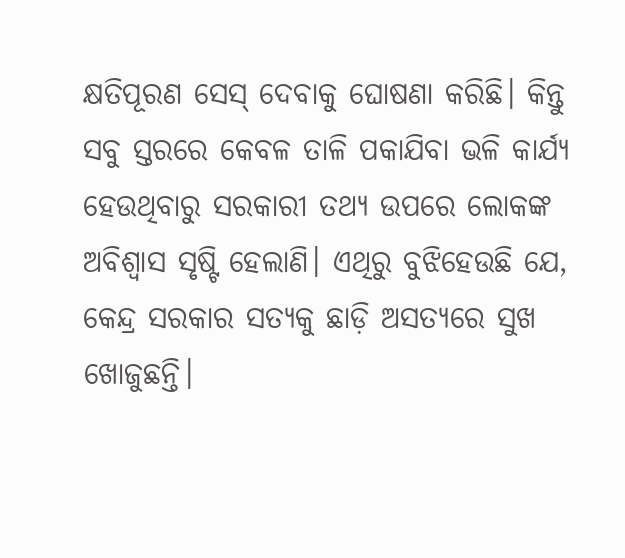କ୍ଷତିପୂରଣ ସେସ୍‌ ଦେବାକୁ ଘୋଷଣା କରିଛି। କିନ୍ତୁ ସବୁ ସ୍ତରରେ କେବଳ ତାଳି ପକାଯିବା ଭଳି କାର୍ଯ୍ୟ ହେଉଥିବାରୁ ସରକାରୀ ତଥ୍ୟ ଉପରେ ଲୋକଙ୍କ ଅବିଶ୍ୱାସ ସୃଷ୍ଟି ହେଲାଣି। ଏଥିରୁ ବୁଝିହେଉଛି ଯେ, କେନ୍ଦ୍ର ସରକାର ସତ୍ୟକୁ ଛାଡ଼ି ଅସତ୍ୟରେ ସୁଖ ଖୋଜୁଛନ୍ତି।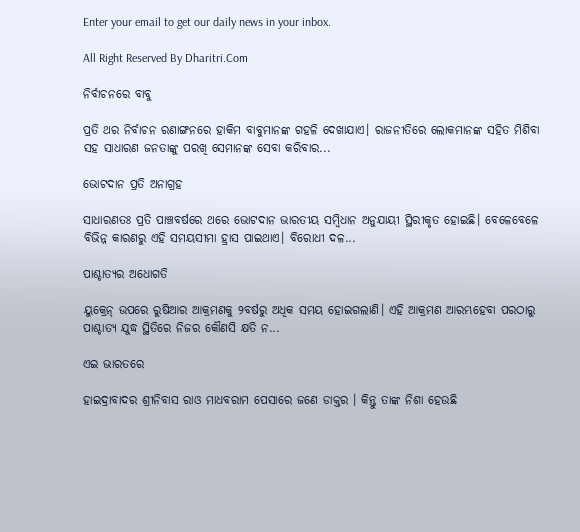Enter your email to get our daily news in your inbox.

All Right Reserved By Dharitri.Com

ନିର୍ବାଚନରେ ବାବୁ

ପ୍ରତି ଥର ନିର୍ବାଚନ ରଣାଙ୍ଗନରେ ହାକିମ ବାବୁମାନଙ୍କ ଗହଳି ଦେଖାଯାଏ। ରାଜନୀତିରେ ଲୋକମାନଙ୍କ ସହିତ ମିଶିବା ସହ ସାଧାରଣ ଜନତାଙ୍କୁ ପରଖି ସେମାନଙ୍କ ସେବା କରିବାର...

ଭୋଟଦାନ ପ୍ରତି ଅନାଗ୍ରହ

ସାଧାରଣତଃ ପ୍ରତି ପାଞ୍ଚବର୍ଷରେ ଥରେ ଭୋଟଦାନ ଭାରତୀୟ ସମ୍ବିଧାନ ଅନୁଯାୟୀ ସ୍ଥିରୀକୃତ ହୋଇଛି। ବେଳେବେଳେ ବିଭିନ୍ନ କାରଣରୁ ଏହି ସମୟସୀମା ହ୍ରାସ ପାଇଥାଏ। ବିରୋଧୀ ଦଳ...

ପାଶ୍ଚାତ୍ୟର ଅଧୋଗତି

ୟୁକ୍ରେନ୍‌ ଉପରେ ରୁଷିଆର ଆକ୍ରମଣକୁ ୨ବର୍ଷରୁ ଅଧିକ ସମୟ ହୋଇଗଲାଣି। ଏହି ଆକ୍ରମଣ ଆରମ୍ଭହେବା ପରଠାରୁ ପାଶ୍ଚାତ୍ୟ ଯୁଦ୍ଧ ସ୍ଥିତିରେ ନିଜର କୌଣସି କ୍ଷତି ନ...

ଏଇ ଭାରତରେ

ହାଇଦ୍ରାବାଦର ଶ୍ରୀନିବାସ ରାଓ ମାଧବରାମ ପେସାରେ ଜଣେ ଡାକ୍ତର । କିନ୍ତୁ ତାଙ୍କ ନିଶା ହେଉଛି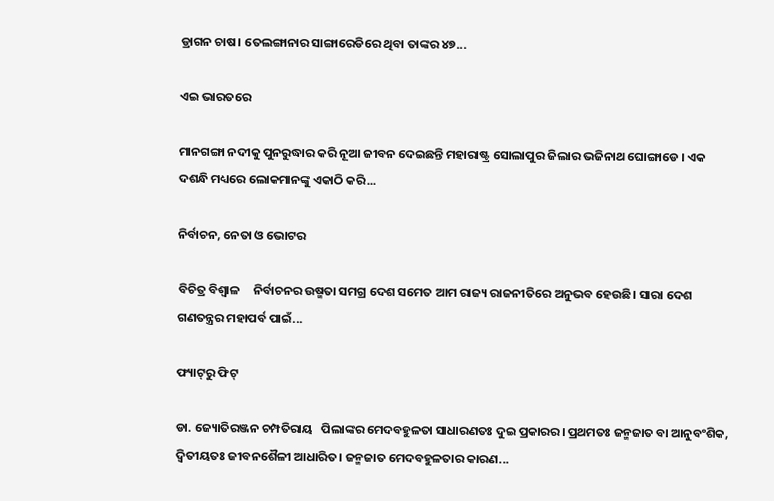ଡ୍ରାଗନ ଚାଷ। ତେଲଙ୍ଗାନାର ସାଙ୍ଗାରେଡିରେ ଥିବା ତାଙ୍କର ୪୭...

ଏଇ ଭାରତରେ

ମାନଗଙ୍ଗା ନଦୀକୁ ପୁନରୁଦ୍ଧାର କରି ନୂଆ ଜୀବନ ଦେଇଛନ୍ତି ମହାରାଷ୍ଟ୍ର ସୋଲାପୁର ଜିଲାର ଭଜିନାଥ ଘୋଙ୍ଗାଡେ । ଏକ ଦଶନ୍ଧି ମଧ୍ୟରେ ଲୋକମାନଙ୍କୁ ଏକାଠି କରି...

ନିର୍ବାଚନ, ନେତା ଓ ଭୋଟର

ବିଚିତ୍ର ବିଶ୍ୱାଳ     ନିର୍ବାଚନର ଉଷ୍ମତା ସମଗ୍ର ଦେଶ ସମେତ ଆମ ରାଜ୍ୟ ରାଜନୀତିରେ ଅନୁଭବ ହେଉଛି। ସାରା ଦେଶ ଗଣତନ୍ତ୍ରର ମହାପର୍ବ ପାଇଁ...

ଫ୍ୟାଟ୍‌ରୁ ଫିଟ୍‌

ଡା. ଜ୍ୟୋତିରଞ୍ଜନ ଚମ୍ପତିରାୟ   ପିଲାଙ୍କର ମେଦବହୁଳତା ସାଧାରଣତଃ ଦୁଇ ପ୍ରକାରର। ପ୍ରଥମତଃ ଜନ୍ମଜାତ ବା ଆନୁବଂଶିକ, ଦ୍ୱିତୀୟତଃ ଜୀବନଶୈଳୀ ଆଧାରିତ। ଜନ୍ମଜାତ ମେଦବହୁଳତାର କାରଣ...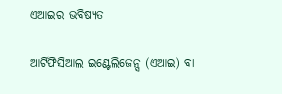ଏଆଇର ଭବିଷ୍ୟତ

ଆର୍ଟିଫିସିଆଲ ଇଣ୍ଟେଲିଜେନ୍ସ (ଏଆଇ) ବା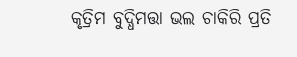କୃତ୍ରିମ ବୁଦ୍ଧିମତ୍ତା ଭଲ ଚାକିରି ପ୍ରତି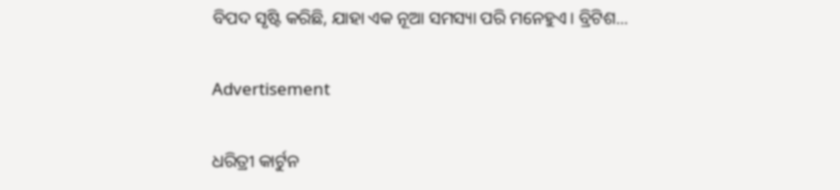ବିପଦ ସୃଷ୍ଟି କରିଛି, ଯାହା ଏକ ନୂଆ ସମସ୍ୟା ପରି ମନେହୁଏ। ବ୍ରିଟିଶ...

Advertisement

ଧରିତ୍ରୀ କାର୍ଟୁନ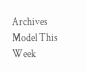Archives
Model This Week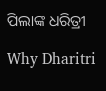ପିଲାଙ୍କ ଧରିତ୍ରୀ

Why Dharitri